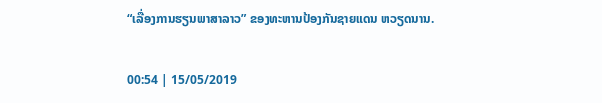“ເລື່ອງການຮຽນພາສາລາວ” ຂອງທະຫານປ້ອງກັນຊາຍແດນ ຫວຽດນານ.

00:54 | 15/05/2019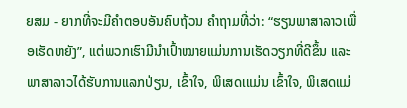ຍສມ - ຍາກທີ່ຈະມີຄໍາຕອບອັນຄົບຖ້ວນ ຄໍາຖາມທີ່ວ່າ: “ຮຽນພາສາລາວເພື່ອເຮັດຫຍັງ”, ແຕ່ພວກເຮົາມີນໍາເປົ້າໝາຍແມ່ນການເຮັດວຽກທີ່ດີຂຶ້ນ ແລະ ພາສາລາວໄດ້ຮັບການແລກປ່ຽນ, ເຂົ້າໃຈ, ພິເສດເແມ່ນ ເຂົ້າໃຈ, ພິເສດແມ່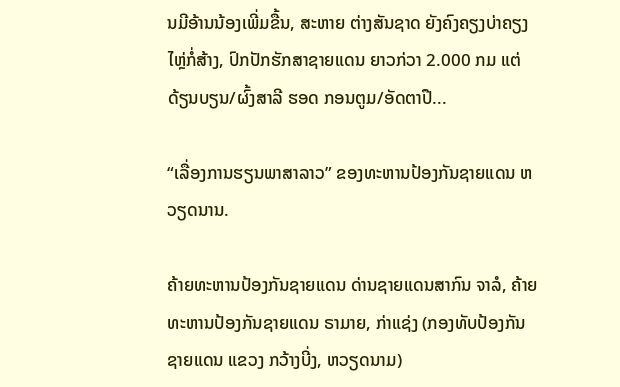ນມີອ້ານນ້ອງເພີ່ມຂື້ນ, ສະຫາຍ ຕ່າງສັນຊາດ ຍັງຄົງຄຽງບ່າຄຽງໄຫຼ່ກໍ່ສ້າງ, ປົກປັກຮັກສາຊາຍແດນ ຍາວກ່ວາ 2.000 ກມ ແຕ່ ດ້ຽນບຽນ/ຜົ້ງສາລີ ຮອດ ກອນຕູມ/ອັດຕາປື...

“ເລື່ອງການຮຽນພາສາລາວ” ຂອງທະຫານປ້ອງກັນຊາຍແດນ ຫວຽດນານ.

ຄ້າຍທະຫານປ້ອງກັນຊາຍແດນ ດ່ານຊາຍແດນສາກົນ ຈາລໍ, ຄ້າຍທະຫານປ້ອງກັນຊາຍແດນ ຣາມາຍ, ກ່າແຊ່ງ (ກອງທັບປ້ອງກັນຊາຍແດນ ແຂວງ ກວ້າງບີ່ງ, ຫວຽດນາມ)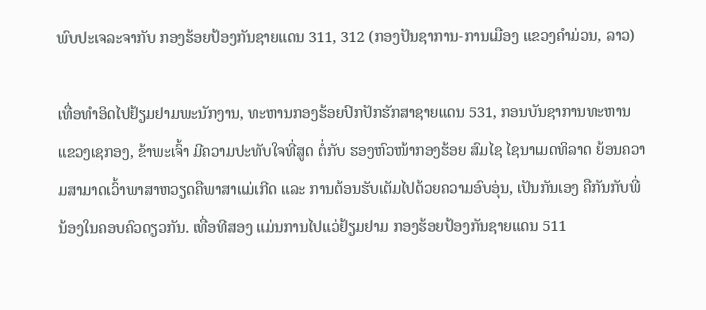ພົບປະເຈລະຈາກັບ ກອງຮ້ອຍປ້ອງກັນຊາຍແດນ 311, 312 (ກອງປັນຊາການ-ການເມືອງ ແຂວງຄໍາມ່ວນ, ລາວ)

ເທື່ອທໍາອິດໄປຢ້ຽມຢາມພະນັກງານ, ທະຫານກອງຮ້ອຍປົກປັກຮັກສາຊາຍແດນ 531, ກອນບັນຊາການທະຫານ ແຂວງເຊກອງ, ຂ້າພະເຈົ້າ ມີຄວາມປະທັບໃຈທີ່ສູດ ຕໍ່ກັບ ຮອງຫົວໜ້າກອງຮ້ອຍ ສົມໄຊ ໄຊນາເມດທິລາດ ຍ້ອນຄວາມສາມາດເວົ້າພາສາຫວຽດຄືພາສາແມ່ເກີດ ແລະ ການຕ້ອນຮັບເຕັມໄປດ້ວຍຄວາມອົບອຸ່ນ, ເປັນກັນເອງ ຄືກັນກັບພີ່ນ້ອງໃນຄອບຄົວດຽວກັນ. ເທື່ອທີສອງ ແມ່ນການໄປແວ່ຢ້ຽມຢາມ ກອງຮ້ອຍປ້ອງກັນຊາຍແດນ 511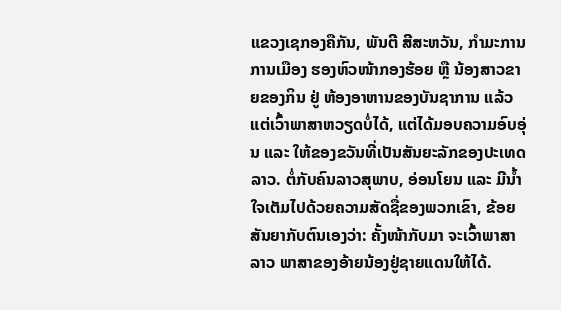ແຂວງເຊກອງຄືກັນ, ພັນຕີ ສີສະຫວັນ, ກຳມະການການເມືອງ ຮອງຫົວໜ້າກອງຮ້ອຍ ຫຼື ນ້ອງສາວຂາຍຂອງກິນ ຢູ່ ຫ້ອງອາຫານຂອງບັນຊາການ ແລ້ວແຕ່ເວົ້າພາສາຫວຽດບໍ່ໄດ້, ແຕ່ໄດ້ມອບຄວາມອົບອຸ່ນ ແລະ ໃຫ້ຂອງຂວັນທີ່ເປັນສັນຍະລັກຂອງປະເທດລາວ. ຕໍ່ກັບຄົນລາວສຸພາບ, ອ່ອນໂຍນ ແລະ ມີນ້ຳໃຈເຕັມໄປດ້ວຍຄວາມສັດຊື່ຂອງພວກເຂົາ, ຂ້ອຍສັນຍາກັບຕົນເອງວ່າ: ຄັ້ງໜ້າກັບມາ ຈະເວົ້າພາສາລາວ ພາສາຂອງອ້າຍນ້ອງຢູ່ຊາຍແດນໃຫ້ໄດ້.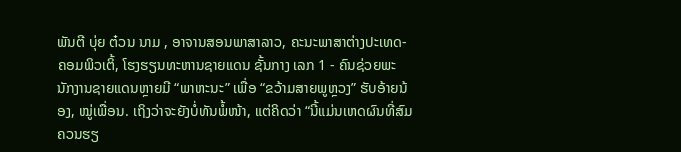ພັນຕີ ບຸ່ຍ ຕ໋ວນ ນາມ , ອາຈານສອນພາສາລາວ, ຄະນະພາສາຕ່າງປະເທດ-ຄອມພິວເຕິ້, ໂຮງຮຽນທະຫານຊາຍແດນ ຊັ້ນກາງ ເລກ 1 - ຄົນຊ່ວຍພະນັກງານຊາຍແດນຫຼາຍມີ “ພາຫະນະ” ເພື່ອ “ຂວ້າມສາຍພູຫຼວງ” ຮັບອ້າຍນ້ອງ, ໝູ່ເພື່ອນ. ເຖິງວ່າຈະຍັງບໍ່ທັນພໍ້ໜ້າ, ແຕ່ຄິດວ່າ “ນີ້ແມ່ນເຫດຜົນທີ່ສົມຄວນຮຽ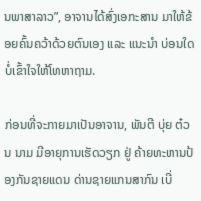ນພາສາລາວ”, ອາຈານໄດ້ສົ່ງເອກະສານ ມາໃຫ້ຂ້ອຍຄົ້ນຄວ້າດ້ວຍຕົນເອງ ແລະ ແນະນຳ ບ່ອນໃດບໍ່ເຂົ້າໃຈໃຫ້ໂທຫາຖາມ.

ກ່ອນທີ່ຈະກາຍມາເປັນອາຈານ, ພັນຕີ ບຸ່ຍ ຕ໋ວນ ນາມ ມີອາຍຸການເຮັດວຽກ ຢູ່ ຄ້າຍທະຫານປ້ອງກັນຊາຍແດນ ດ່ານຊາຍແກນສາກົນ ເບີ່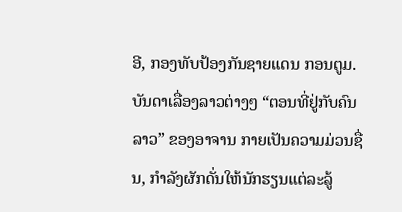ອີ, ກອງທັບປ້ອງກັນຊາຍແດນ ກອນຕູມ. ບັນດາເລື່ອງລາວຕ່າງໆ “ຕອນທີ່ຢູ່ກັບຄົນລາວ” ຂອງອາຈານ ກາຍເປັນຄວາມມ່ວນຊື່ນ, ກໍາລັງຜັກດັ່ນໃຫ້ນັກຮຽນແຕ່ລະລູ້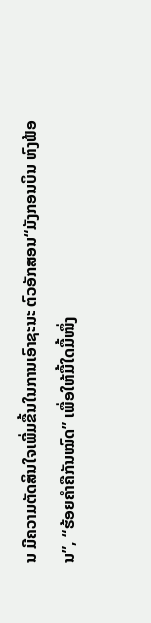ນ ມີຄວາມຕັດສິນໃຈເພີ່ມຂື້ນໃນການເອົາຊະນະ ຕົວອັກສອນ“ມັງກອນບິນ ຫົງຟ້ອນ”, “ຮ້ອຍຄໍາຄືກັນໝົດ” ເພື່ອໃຫ້ມື້ໃດມື້ໜຶ່ງ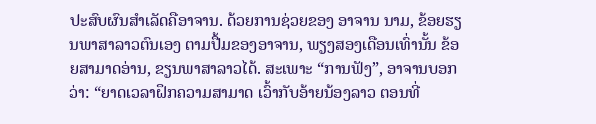ປະສົບຜົນສຳເລັດຄືອາຈານ. ດ້ວຍການຊ່ວຍຂອງ ອາຈານ ນາມ, ຂ້ອຍຮຽນພາສາລາວຕົນເອງ ຕາມປື້ມຂອງອາຈານ, ພຽງສອງເດືອນເທົ່ານັ້ນ ຂ້ອຍສາມາດອ່ານ, ຂຽນພາສາລາວໄດ້. ສະເພາະ “ການຟັງ”, ອາຈານບອກວ່າ: “ຍາດເວລາຝຶກຄວາມສາມາດ ເວົ້າກັບອ້າຍນ້ອງລາວ ຕອນທີ່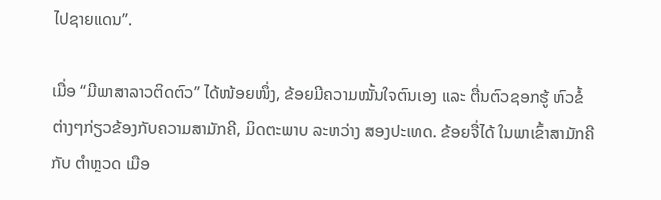ໄປຊາຍແດນ”.

ເມື່ອ “ມີພາສາລາວຕິດຕົວ” ໄດ້ໜ້ອຍໜຶ່ງ, ຂ້ອຍມີຄວາມໝັ້ນໃຈຕົນເອງ ແລະ ຕື່ນຕົວຊອກຮູ້ ຫົວຂໍ້ ຕ່າງໆກ່ຽວຂ້ອງກັບຄວາມສາມັກຄີ, ມິດຕະພາບ ລະຫວ່າງ ສອງປະເທດ. ຂ້ອຍຈື່ໄດ້ ໃນພາເຂົ້າສາມັກຄີ ກັບ ຕໍາຫຼວດ ເມືອ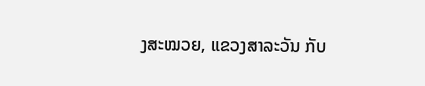ງສະໝວຍ, ແຂວງສາລະວັນ ກັບ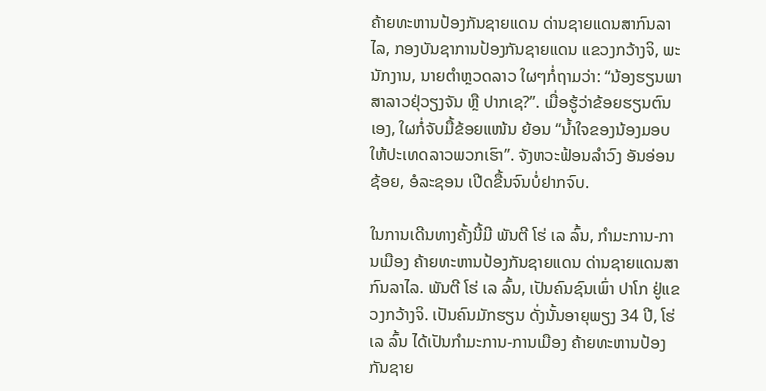ຄ້າຍທະຫານປ້ອງກັນຊາຍແດນ ດ່ານຊາຍແດນສາກົນລາໄລ, ກອງບັນຊາການປ້ອງກັນຊາຍແດນ ແຂວງກວ້າງຈິ, ພະນັກງານ, ນາຍຕໍາຫຼວດລາວ ໃຜໆກໍ່ຖາມວ່າ: “ນ້ອງຮຽນພາສາລາວຢຸ່ວຽງຈັນ ຫຼື ປາກເຊ?”. ເມື່ອຮູ້ວ່າຂ້ອຍຮຽນຕົນເອງ, ໃຜກໍ່ຈັບມື້ຂ້ອຍແໜ້ນ ຍ້ອນ “ນໍ້າໃຈຂອງນ້ອງມອບໃຫ້ປະເທດລາວພວກເຮົາ”. ຈັງຫວະຟ້ອນລຳວົງ ອັນອ່ອນຊ້ອຍ, ອໍລະຊອນ ເປີດຂື້ນຈົນບໍ່ຢາກຈົບ.

ໃນການເດີນທາງຄັ້ງນີ້ມີ ພັນຕີ ໂຮ່ ເລ ລົ້ນ, ກຳມະການ-ການເມືອງ ຄ້າຍທະຫານປ້ອງກັນຊາຍແດນ ດ່ານຊາຍແດນສາກົນລາໄລ. ພັນຕີ ໂຮ່ ເລ ລົ້ນ, ເປັນຄົນຊົນເພົ່າ ປາໂກ ຢູ່ແຂວງກວ້າງຈິ. ເປັນຄົນມັກຮຽນ ດັ່ງນັ້ນອາຍຸພຽງ 34 ປີ, ໂຮ່ ເລ ລົ້ນ ໄດ້ເປັນກຳມະການ-ການເມືອງ ຄ້າຍທະຫານປ້ອງກັນຊາຍ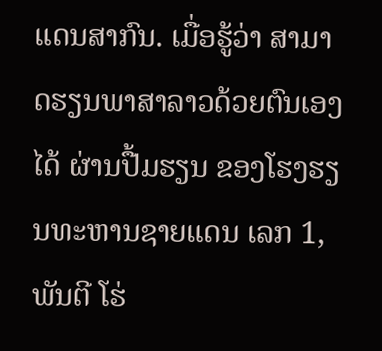ແດນສາກົນ. ເມື່ອຮູ້ວ່າ ສາມາດຮຽນພາສາລາວດ້ວຍຕົນເອງໄດ້ ຜ່ານປື້ມຮຽນ ຂອງໂຮງຮຽນທະຫານຊາຍແດນ ເລກ 1, ພັນຕີ ໂຮ່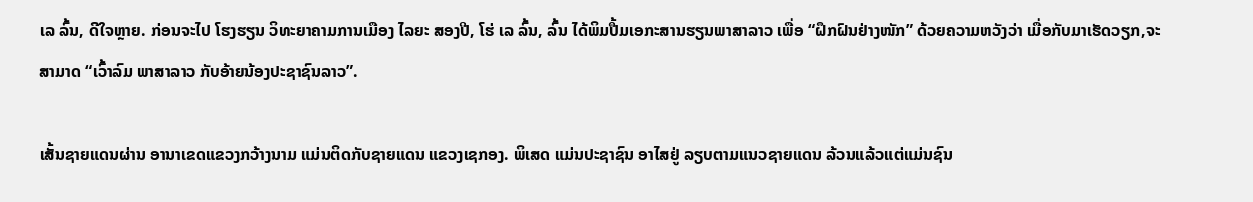ເລ ລົ້ນ, ດີໃຈຫຼາຍ. ກ່ອນຈະໄປ ໂຮງຮຽນ ວິທະຍາຄາມການເມືອງ ໄລຍະ ສອງປີ, ໂຮ່ ເລ ລົ້ນ, ລົ້ນ ໄດ້ພິມປື້ມເອກະສານຮຽນພາສາລາວ ເພື່ອ “ຝຶກຝົນຢ່າງໜັກ” ດ້ວຍຄວາມຫວັງວ່າ ເມື່ອກັບມາເຮັດວຽກ,ຈະສາມາດ “ເວົ້າລົມ ພາສາລາວ ກັບອ້າຍນ້ອງປະຊາຊົນລາວ”.

ເສັ້ນຊາຍແດນຜ່ານ ອານາເຂດແຂວງກວ້າງນາມ ແມ່ນຕິດກັບຊາຍແດນ ແຂວງເຊກອງ. ພິເສດ ແມ່ນປະຊາຊົນ ອາໄສຢູ່ ລຽບຕາມແນວຊາຍແດນ ລ້ວນແລ້ວແຕ່ແມ່ນຊົນ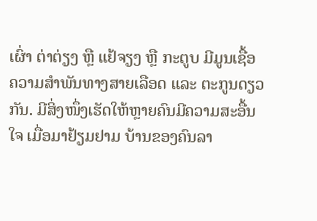ເຜົ່າ ຕ່າຕ່ຽງ ຫຼື ແຢ້ຈຽງ ຫຼື ກະຕູບ ມີມູນເຊື້ອຄວາມສຳພັນທາງສາຍເລືອດ ແລະ ຕະກູນດຽວກັນ. ມີສິ່ງໜຶ່ງເຮັດໃຫ້ຫຼາຍຄົນມີຄວາມສະອື້ນໃຈ ເມື່ອມາຢ້ຽມຢາມ ບ້ານຂອງຄົນລາ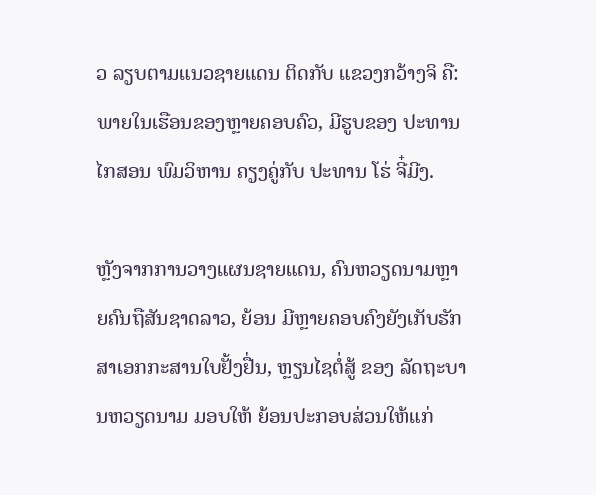ວ ລຽບຕາມແນວຊາຍແດນ ຕິດກັບ ແຂວງກວ້າງຈິ ຄື: ພາຍໃນເຮືອນຂອງຫຼາຍຄອບຄົວ, ມີຮູບຂອງ ປະທານ ໄກສອນ ພົມວິຫານ ຄຽງຄູ່ກັບ ປະທານ ໂຮ່ ຈີ໋ມີງ.

ຫຼັງຈາກການວາງແຜນຊາຍແດນ, ຄົນຫວຽດນາມຫຼາຍຄົນຖືສັນຊາດລາວ, ຍ້ອນ ມີຫຼາຍຄອບຄົງຍັງເກັບຮັກສາເອກກະສານໃບຢັ້ງຢື່ນ, ຫຼຽນໄຊຕໍ່ສູ້ ຂອງ ລັດຖະບານຫວຽດນາມ ມອບໃຫ້ ຍ້ອນປະກອບສ່ວນໃຫ້ແກ່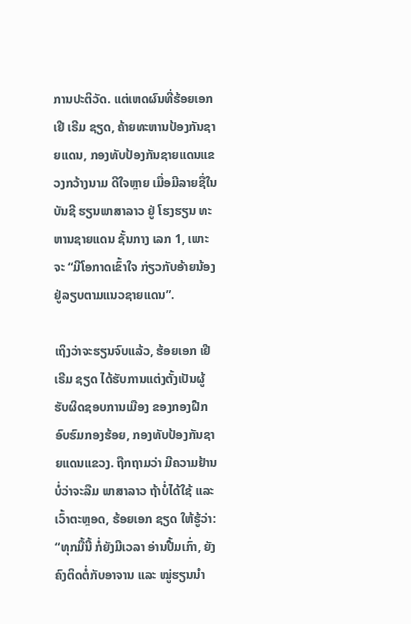ການປະຕິວັດ. ແຕ່ເຫດຜົນທີ່ຮ້ອຍເອກ ເຢີ ເຣີມ ຊຽດ, ຄ້າຍທະຫານປ້ອງກັນຊາຍແດນ, ກອງທັບປ້ອງກັນຊາຍແດນແຂວງກວ້າງນາມ ດີໃຈຫຼາຍ ເມື່ອມີລາຍຊື່ໃນບັນຊີ ຮຽນພາສາລາວ ຢູ່ ໂຮງຮຽນ ທະຫານຊາຍແດນ ຊັ້ນກາງ ເລກ 1, ເພາະຈະ “ມີໂອກາດເຂົ້າໃຈ ກ່ຽວກັບອ້າຍນ້ອງຢູ່ລຽບຕາມແນວຊາຍແດນ”.

ເຖິງວ່າຈະຮຽນຈົບແລ້ວ, ຮ້ອຍເອກ ເຢີ ເຣີມ ຊຽດ ໄດ້ຮັບການແຕ່ງຕັ້ງເປັນຜູ້ຮັບຜິດຊອບການເມືອງ ຂອງກອງຝືກອົບຮົມກອງຮ້ອຍ, ກອງທັບປ້ອງກັນຊາຍແດນແຂວງ. ຖືກຖາມວ່າ ມີຄວາມຢ້ານບໍ່ວ່າຈະລືມ ພາສາລາວ ຖ້າບໍ່ໄດ້ໃຊ້ ແລະ ເວົ້າຕະຫຼອດ, ຮ້ອຍເອກ ຊຽດ ໃຫ້ຮູ້ວ່າ: “ທຸກມື້ນີ້ ກໍ່ຍັງມີເວລາ ອ່ານປື້ມເກົ່າ, ຍັງຄົງຕິດຕໍ່ກັບອາຈານ ແລະ ໝູ່ຮຽນນຳ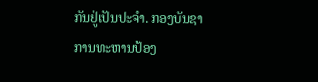ກັນຢູ່ເປັນປະຈຳ. ກອງບັນຊາການທະຫານປ້ອງ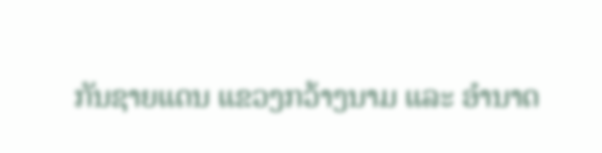ກັນຊາຍແດນ ແຂວງກວ້າງນາມ ແລະ ອຳນາດ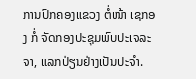ການປົກຄອງແຂວງ ຕໍ່ໜ້າ ເຊກອງ ກໍ່ ຈັດກອງປະຊຸມພົບປະເຈລະຈາ, ແລກປ່ຽນຢ່າງເປັນປະຈຳ.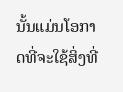ນັ້ນແມ່ນໂອກາດທີ່ຈະໃຊ້ສິ່ງທີ່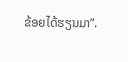ຂ້ອຍໄດ້ຮຽນມາ”.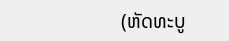(ຫັດທະບູ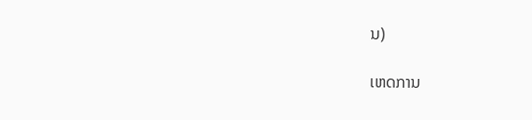ນ)

ເຫດການ